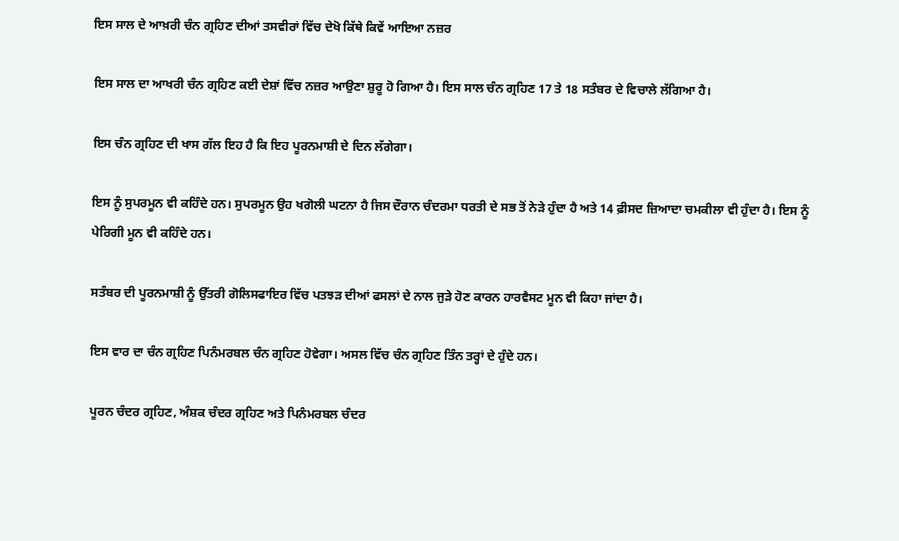ਇਸ ਸਾਲ ਦੇ ਆਖ਼ਰੀ ਚੰਨ ਗ੍ਰਹਿਣ ਦੀਆਂ ਤਸਵੀਰਾਂ ਵਿੱਚ ਦੇਖੋ ਕਿੱਥੇ ਕਿਵੇਂ ਆਇਆ ਨਜ਼ਰ

ਇਸ ਸਾਲ ਦਾ ਆਖਰੀ ਚੰਨ ਗ੍ਰਹਿਣ ਕਈ ਦੇਸ਼ਾਂ ਵਿੱਚ ਨਜ਼ਰ ਆਉਣਾ ਸ਼ੁਰੂ ਹੋ ਗਿਆ ਹੈ। ਇਸ ਸਾਲ ਚੰਨ ਗ੍ਰਹਿਣ 17 ਤੇ 18 ਸਤੰਬਰ ਦੇ ਵਿਚਾਲੇ ਲੱਗਿਆ ਹੈ।

ਇਸ ਚੰਨ ਗ੍ਰਹਿਣ ਦੀ ਖਾਸ ਗੱਲ ਇਹ ਹੈ ਕਿ ਇਹ ਪੂਰਨਮਾਸ਼ੀ ਦੇ ਦਿਨ ਲੱਗੇਗਾ।

ਇਸ ਨੂੰ ਸੁਪਰਮੂਨ ਵੀ ਕਹਿੰਦੇ ਹਨ। ਸੁਪਰਮੂਨ ਉਹ ਖਗੋਲੀ ਘਟਨਾ ਹੈ ਜਿਸ ਦੌਰਾਨ ਚੰਦਰਮਾ ਧਰਤੀ ਦੇ ਸਭ ਤੋਂ ਨੇੜੇ ਹੁੰਦਾ ਹੈ ਅਤੇ 14 ਫ਼ੀਸਦ ਜ਼ਿਆਦਾ ਚਮਕੀਲਾ ਵੀ ਹੁੰਦਾ ਹੈ। ਇਸ ਨੂੰ ਪੇਰਿਗੀ ਮੂਨ ਵੀ ਕਹਿੰਦੇ ਹਨ।

ਸਤੰਬਰ ਦੀ ਪੂਰਨਮਾਸ਼ੀ ਨੂੰ ਉੱਤਰੀ ਗੋਲਿਸਫਾਇਰ ਵਿੱਚ ਪਤਝੜ ਦੀਆਂ ਫਸਲਾਂ ਦੇ ਨਾਲ ਜੁੜੇ ਹੋਣ ਕਾਰਨ ਹਾਰਵੈਸਟ ਮੂਨ ਵੀ ਕਿਹਾ ਜਾਂਦਾ ਹੈ।

ਇਸ ਵਾਰ ਦਾ ਚੰਨ ਗ੍ਰਹਿਣ ਪਿਨੰਮਰਬਲ ਚੰਨ ਗ੍ਰਹਿਣ ਹੋਵੇਗਾ। ਅਸਲ ਵਿੱਚ ਚੰਨ ਗ੍ਰਹਿਣ ਤਿੰਨ ਤਰ੍ਹਾਂ ਦੇ ਹੁੰਦੇ ਹਨ।

ਪੂਰਨ ਚੰਦਰ ਗ੍ਰਹਿਣ, ਅੰਸ਼ਕ ਚੰਦਰ ਗ੍ਰਹਿਣ ਅਤੇ ਪਿਨੰਮਰਬਲ ਚੰਦਰ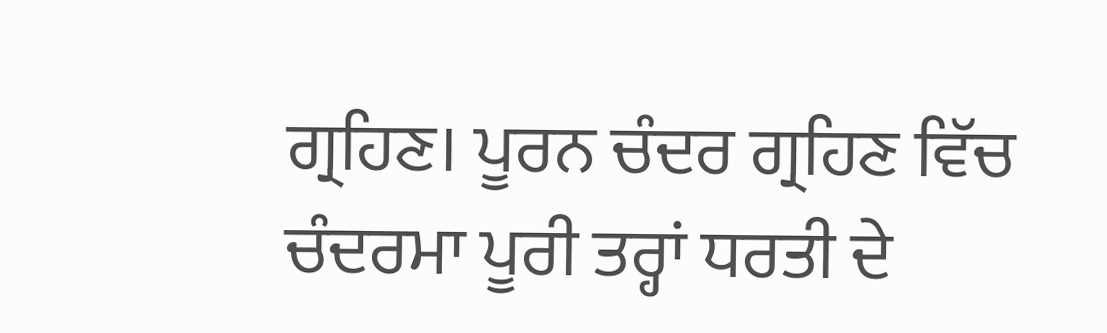ਗ੍ਰਹਿਣ। ਪੂਰਨ ਚੰਦਰ ਗ੍ਰਹਿਣ ਵਿੱਚ ਚੰਦਰਮਾ ਪੂਰੀ ਤਰ੍ਹਾਂ ਧਰਤੀ ਦੇ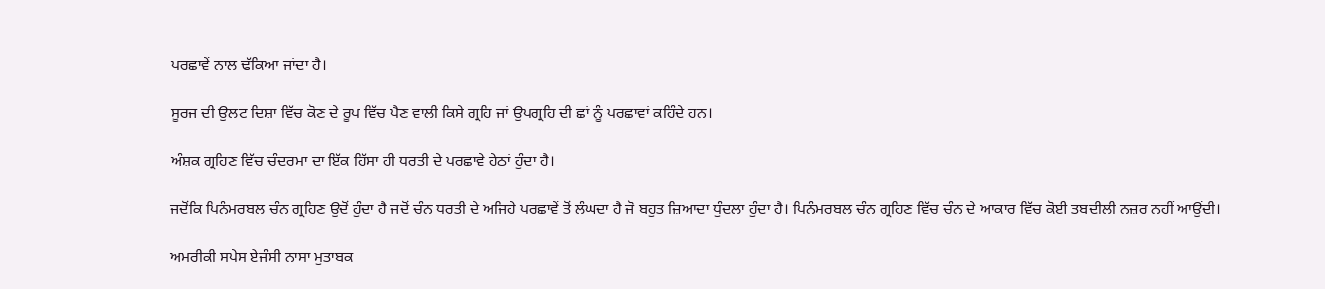ਪਰਛਾਵੇਂ ਨਾਲ ਢੱਕਿਆ ਜਾਂਦਾ ਹੈ।

ਸੂਰਜ ਦੀ ਉਲਟ ਦਿਸ਼ਾ ਵਿੱਚ ਕੋਣ ਦੇ ਰੂਪ ਵਿੱਚ ਪੈਣ ਵਾਲੀ ਕਿਸੇ ਗ੍ਰਹਿ ਜਾਂ ਉਪਗ੍ਰਹਿ ਦੀ ਛਾਂ ਨੂੰ ਪਰਛਾਵਾਂ ਕਹਿੰਦੇ ਹਨ।

ਅੰਸ਼ਕ ਗ੍ਰਹਿਣ ਵਿੱਚ ਚੰਦਰਮਾ ਦਾ ਇੱਕ ਹਿੱਸਾ ਹੀ ਧਰਤੀ ਦੇ ਪਰਛਾਵੇ ਹੇਠਾਂ ਹੁੰਦਾ ਹੈ।

ਜਦੋਂਕਿ ਪਿਨੰਮਰਬਲ ਚੰਨ ਗ੍ਰਹਿਣ ਉਦੋਂ ਹੁੰਦਾ ਹੈ ਜਦੋਂ ਚੰਨ ਧਰਤੀ ਦੇ ਅਜਿਹੇ ਪਰਛਾਵੇਂ ਤੋਂ ਲੰਘਦਾ ਹੈ ਜੋ ਬਹੁਤ ਜ਼ਿਆਦਾ ਧੁੰਦਲਾ ਹੁੰਦਾ ਹੈ। ਪਿਨੰਮਰਬਲ ਚੰਨ ਗ੍ਰਹਿਣ ਵਿੱਚ ਚੰਨ ਦੇ ਆਕਾਰ ਵਿੱਚ ਕੋਈ ਤਬਦੀਲੀ ਨਜ਼ਰ ਨਹੀਂ ਆਉਂਦੀ।

ਅਮਰੀਕੀ ਸਪੇਸ ਏਜੰਸੀ ਨਾਸਾ ਮੁਤਾਬਕ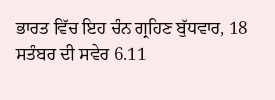ਭਾਰਤ ਵਿੱਚ ਇਹ ਚੰਨ ਗ੍ਰਹਿਣ ਬੁੱਧਵਾਰ, 18 ਸਤੰਬਰ ਦੀ ਸਵੇਰ 6.11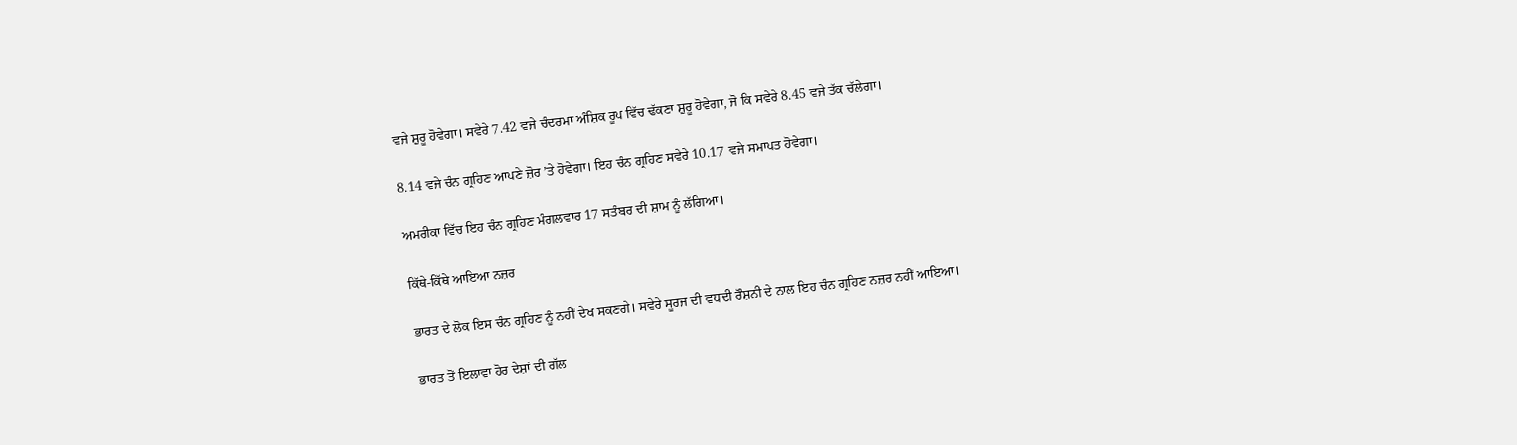ਵਜੇ ਸ਼ੁਰੂ ਹੋਵੇਗਾ। ਸਵੇਰੇ 7.42 ਵਜੇ ਚੰਦਰਮਾ ਅੰਸ਼ਿਕ ਰੂਪ ਵਿੱਚ ਢੱਕਣਾ ਸ਼ੁਰੂ ਹੋਵੇਗਾ, ਜੋ ਕਿ ਸਵੇਰੇ 8.45 ਵਜੇ ਤੱਕ ਚੱਲੇਗਾ।

8.14 ਵਜੇ ਚੰਨ ਗ੍ਰਹਿਣ ਆਪਣੇ ਜ਼ੋਰ ’ਤੇ ਹੋਵੇਗਾ। ਇਹ ਚੰਨ ਗ੍ਰਹਿਣ ਸਵੇਰੇ 10.17 ਵਜੇ ਸਮਾਪਤ ਹੋਵੇਗਾ।

ਅਮਰੀਕਾ ਵਿੱਚ ਇਹ ਚੰਨ ਗ੍ਰਹਿਣ ਮੰਗਲਵਾਰ 17 ਸਤੰਬਰ ਦੀ ਸ਼ਾਮ ਨੂੰ ਲੱਗਿਆ।

ਕਿੱਥੇ-ਕਿੱਥੇ ਆਇਆ ਨਜ਼ਰ

ਭਾਰਤ ਦੇ ਲੋਕ ਇਸ ਚੰਨ ਗ੍ਰਹਿਣ ਨੂੰ ਨਹੀਂ ਦੇਖ ਸਕਣਗੇ। ਸਵੇਰੇ ਸੂਰਜ ਦੀ ਵਧਦੀ ਰੌਸ਼ਨੀ ਦੇ ਨਾਲ ਇਹ ਚੰਨ ਗ੍ਰਹਿਣ ਨਜ਼ਰ ਨਹੀਂ ਆਇਆ।

ਭਾਰਤ ਤੋਂ ਇਲਾਵਾ ਹੋਰ ਦੇਸ਼ਾਂ ਦੀ ਗੱਲ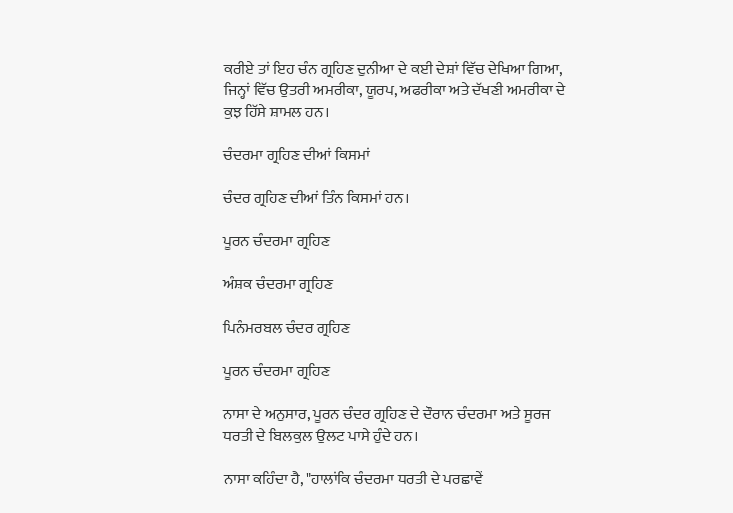ਕਰੀਏ ਤਾਂ ਇਹ ਚੰਨ ਗ੍ਰਹਿਣ ਦੁਨੀਆ ਦੇ ਕਈ ਦੇਸ਼ਾਂ ਵਿੱਚ ਦੇਖਿਆ ਗਿਆ, ਜਿਨ੍ਹਾਂ ਵਿੱਚ ਉਤਰੀ ਅਮਰੀਕਾ, ਯੂਰਪ, ਅਫਰੀਕਾ ਅਤੇ ਦੱਖਣੀ ਅਮਰੀਕਾ ਦੇ ਕੁਝ ਹਿੱਸੇ ਸ਼ਾਮਲ ਹਨ।

ਚੰਦਰਮਾ ਗ੍ਰਹਿਣ ਦੀਆਂ ਕਿਸਮਾਂ

ਚੰਦਰ ਗ੍ਰਹਿਣ ਦੀਆਂ ਤਿੰਨ ਕਿਸਮਾਂ ਹਨ।

ਪੂਰਨ ਚੰਦਰਮਾ ਗ੍ਰਹਿਣ

ਅੰਸ਼ਕ ਚੰਦਰਮਾ ਗ੍ਰਹਿਣ

ਪਿਨੰਮਰਬਲ ਚੰਦਰ ਗ੍ਰਹਿਣ

ਪੂਰਨ ਚੰਦਰਮਾ ਗ੍ਰਹਿਣ

ਨਾਸਾ ਦੇ ਅਨੁਸਾਰ, ਪੂਰਨ ਚੰਦਰ ਗ੍ਰਹਿਣ ਦੇ ਦੌਰਾਨ ਚੰਦਰਮਾ ਅਤੇ ਸੂਰਜ ਧਰਤੀ ਦੇ ਬਿਲਕੁਲ ਉਲਟ ਪਾਸੇ ਹੁੰਦੇ ਹਨ।

ਨਾਸਾ ਕਹਿੰਦਾ ਹੈ, "ਹਾਲਾਂਕਿ ਚੰਦਰਮਾ ਧਰਤੀ ਦੇ ਪਰਛਾਵੇਂ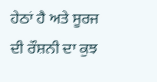ਹੇਠਾਂ ਹੈ ਅਤੇ ਸੂਰਜ ਦੀ ਰੌਸ਼ਨੀ ਦਾ ਕੁਝ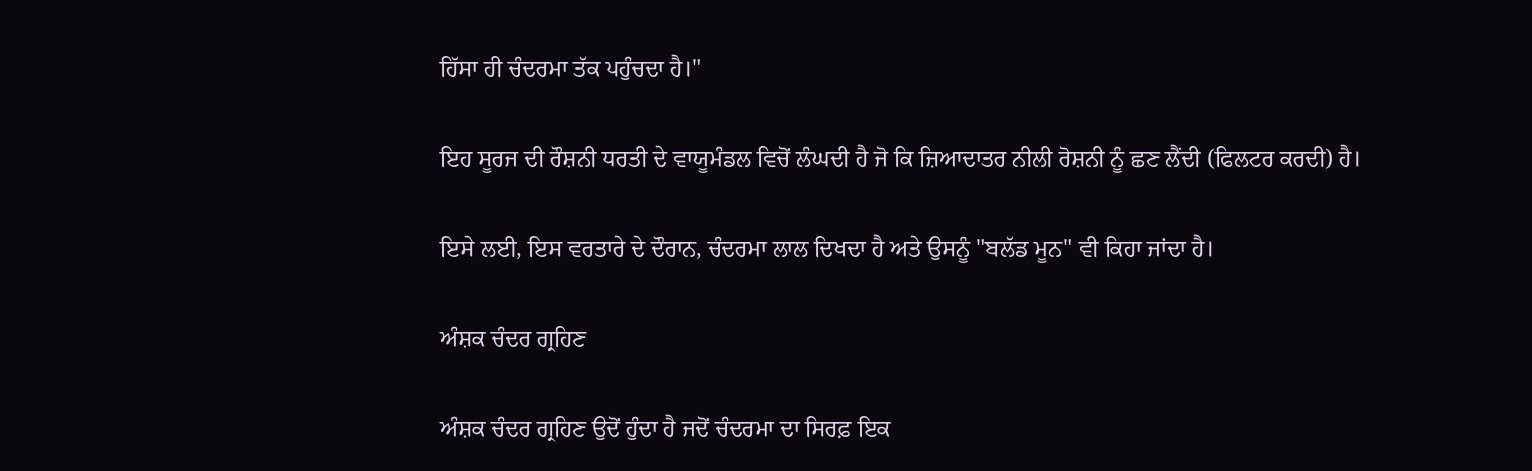ਹਿੱਸਾ ਹੀ ਚੰਦਰਮਾ ਤੱਕ ਪਹੁੰਚਦਾ ਹੈ।"

ਇਹ ਸੂਰਜ ਦੀ ਰੌਸ਼ਨੀ ਧਰਤੀ ਦੇ ਵਾਯੂਮੰਡਲ ਵਿਚੋਂ ਲੰਘਦੀ ਹੈ ਜੋ ਕਿ ਜ਼ਿਆਦਾਤਰ ਨੀਲੀ ਰੋਸ਼ਨੀ ਨੂੰ ਛਣ ਲੈਂਦੀ (ਫਿਲਟਰ ਕਰਦੀ) ਹੈ।

ਇਸੇ ਲਈ, ਇਸ ਵਰਤਾਰੇ ਦੇ ਦੌਰਾਨ, ਚੰਦਰਮਾ ਲਾਲ ਦਿਖਦਾ ਹੈ ਅਤੇ ਉਸਨੂੰ "ਬਲੱਡ ਮੂਨ" ਵੀ ਕਿਹਾ ਜਾਂਦਾ ਹੈ।

ਅੰਸ਼ਕ ਚੰਦਰ ਗ੍ਰਹਿਣ

ਅੰਸ਼ਕ ਚੰਦਰ ਗ੍ਰਹਿਣ ਉਦੋਂ ਹੁੰਦਾ ਹੈ ਜਦੋਂ ਚੰਦਰਮਾ ਦਾ ਸਿਰਫ਼ ਇਕ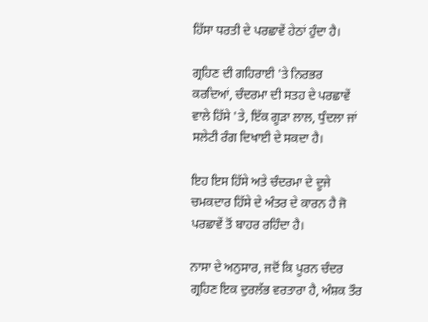ਹਿੱਸਾ ਧਰਤੀ ਦੇ ਪਰਛਾਵੇਂ ਹੇਠਾਂ ਹੁੰਦਾ ਹੈ।

ਗ੍ਰਹਿਣ ਦੀ ਗਹਿਰਾਈ 'ਤੇ ਨਿਰਭਰ ਕਰਦਿਆਂ, ਚੰਦਰਮਾ ਦੀ ਸਤਹ ਦੇ ਪਰਛਾਵੇਂ ਵਾਲੇ ਹਿੱਸੇ 'ਤੇ, ਇੱਕ ਗੂੜਾ ਲਾਲ, ਧੁੰਦਲਾ ਜਾਂ ਸਲੇਟੀ ਰੰਗ ਦਿਖਾਈ ਦੇ ਸਕਦਾ ਹੈ।

ਇਹ ਇਸ ਹਿੱਸੇ ਅਤੇ ਚੰਦਰਮਾ ਦੇ ਦੂਜੇ ਚਮਕਦਾਰ ਹਿੱਸੇ ਦੇ ਅੰਤਰ ਦੇ ਕਾਰਨ ਹੈ ਜੋ ਪਰਛਾਵੇਂ ਤੋਂ ਬਾਹਰ ਰਹਿੰਦਾ ਹੈ।

ਨਾਸਾ ਦੇ ਅਨੁਸਾਰ, ਜਦੋਂ ਕਿ ਪੂਰਨ ਚੰਦਰ ਗ੍ਰਹਿਣ ਇਕ ਦੁਰਲੱਭ ਵਰਤਾਰਾ ਹੈ, ਅੰਸ਼ਕ ਤੌਰ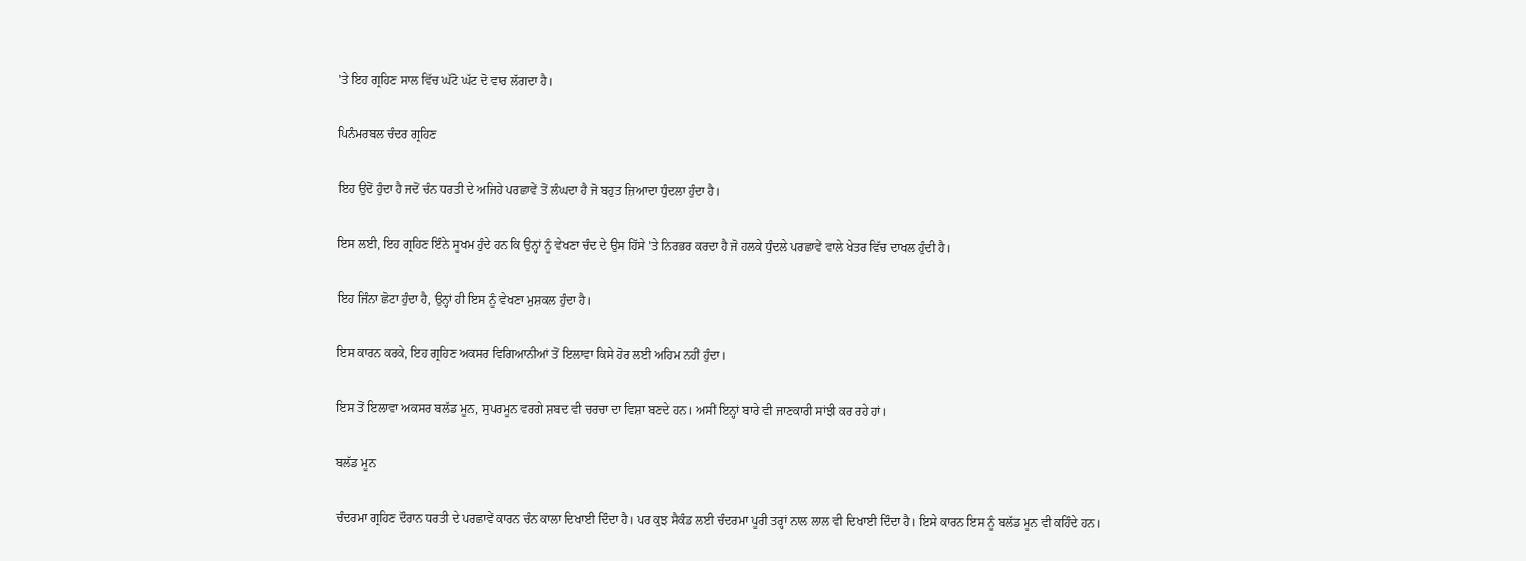'ਤੇ ਇਹ ਗ੍ਰਹਿਣ ਸਾਲ ਵਿੱਚ ਘੱਟੋ ਘੱਟ ਦੋ ਵਾਰ ਲੱਗਦਾ ਹੈ।

ਪਿਨੰਮਰਬਲ ਚੰਦਰ ਗ੍ਰਹਿਣ

ਇਹ ਉਦੋਂ ਹੁੰਦਾ ਹੈ ਜਦੋਂ ਚੰਨ ਧਰਤੀ ਦੇ ਅਜਿਹੇ ਪਰਛਾਵੇਂ ਤੋਂ ਲੰਘਦਾ ਹੈ ਜੋ ਬਹੁਤ ਜ਼ਿਆਦਾ ਧੁੰਦਲਾ ਹੁੰਦਾ ਹੈ।

ਇਸ ਲਈ, ਇਹ ਗ੍ਰਹਿਣ ਇੰਨੇ ਸੂਖਮ ਹੁੰਦੇ ਹਨ ਕਿ ਉਨ੍ਹਾਂ ਨੂੰ ਵੇਖਣਾ ਚੰਦ ਦੇ ਉਸ ਹਿੱਸੇ 'ਤੇ ਨਿਰਭਰ ਕਰਦਾ ਹੈ ਜੋ ਹਲਕੇ ਧੁੰਦਲੇ ਪਰਛਾਵੇਂ ਵਾਲੇ ਖੇਤਰ ਵਿੱਚ ਦਾਖਲ ਹੁੰਦੀ ਹੈ।

ਇਹ ਜਿੰਨਾ ਛੋਟਾ ਹੁੰਦਾ ਹੈ, ਉਨ੍ਹਾਂ ਹੀ ਇਸ ਨੂੰ ਵੇਖਣਾ ਮੁਸ਼ਕਲ ਹੁੰਦਾ ਹੈ।

ਇਸ ਕਾਰਨ ਕਰਕੇ, ਇਹ ਗ੍ਰਹਿਣ ਅਕਸਰ ਵਿਗਿਆਨੀਆਂ ਤੋਂ ਇਲਾਵਾ ਕਿਸੇ ਹੋਰ ਲਈ ਅਹਿਮ ਨਹੀਂ ਹੁੰਦਾ।

ਇਸ ਤੋਂ ਇਲਾਵਾ ਅਕਸਰ ਬਲੱਡ ਮੂਨ, ਸੁਪਰਮੂਨ ਵਰਗੇ ਸ਼ਬਦ ਵੀ ਚਰਚਾ ਦਾ ਵਿਸ਼ਾ ਬਣਦੇ ਹਨ। ਅਸੀਂ ਇਨ੍ਹਾਂ ਬਾਰੇ ਵੀ ਜਾਣਕਾਰੀ ਸਾਂਝੀ ਕਰ ਰਹੇ ਹਾਂ।

ਬਲੱਡ ਮੂਨ

ਚੰਦਰਮਾ ਗ੍ਰਹਿਣ ਦੌਰਾਨ ਧਰਤੀ ਦੇ ਪਰਛਾਵੇਂ ਕਾਰਨ ਚੰਨ ਕਾਲਾ ਦਿਖਾਈ ਦਿੰਦਾ ਹੈ। ਪਰ ਕੁਝ ਸੈਕੰਡ ਲਈ ਚੰਦਰਮਾ ਪੂਰੀ ਤਰ੍ਹਾਂ ਨਾਲ ਲਾਲ ਵੀ ਦਿਖਾਈ ਦਿੰਦਾ ਹੈ। ਇਸੇ ਕਾਰਨ ਇਸ ਨੂੰ ਬਲੱਡ ਮੂਨ ਵੀ ਕਹਿੰਦੇ ਹਨ।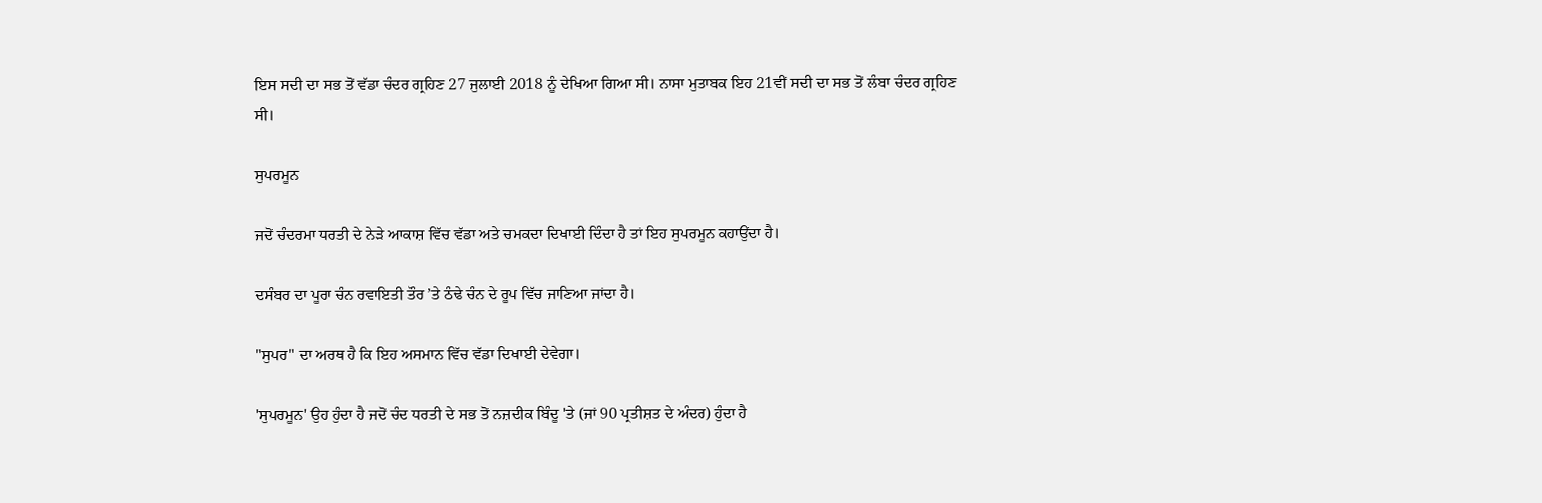ਇਸ ਸਦੀ ਦਾ ਸਭ ਤੋਂ ਵੱਡਾ ਚੰਦਰ ਗ੍ਰਹਿਣ 27 ਜੁਲਾਈ 2018 ਨੂੰ ਦੇਖਿਆ ਗਿਆ ਸੀ। ਨਾਸਾ ਮੁਤਾਬਕ ਇਹ 21ਵੀਂ ਸਦੀ ਦਾ ਸਭ ਤੋਂ ਲੰਬਾ ਚੰਦਰ ਗ੍ਰਹਿਣ ਸੀ।

ਸੁਪਰਮੂਨ

ਜਦੋਂ ਚੰਦਰਮਾ ਧਰਤੀ ਦੇ ਨੇੜੇ ਆਕਾਸ਼ ਵਿੱਚ ਵੱਡਾ ਅਤੇ ਚਮਕਦਾ ਦਿਖਾਈ ਦਿੰਦਾ ਹੈ ਤਾਂ ਇਹ ਸੁਪਰਮੂਨ ਕਹਾਉਂਦਾ ਹੈ।

ਦਸੰਬਰ ਦਾ ਪੂਰਾ ਚੰਨ ਰਵਾਇਤੀ ਤੌਰ ’ਤੇ ਠੰਢੇ ਚੰਨ ਦੇ ਰੂਪ ਵਿੱਚ ਜਾਣਿਆ ਜਾਂਦਾ ਹੈ।

"ਸੁਪਰ" ਦਾ ਅਰਥ ਹੈ ਕਿ ਇਹ ਅਸਮਾਨ ਵਿੱਚ ਵੱਡਾ ਦਿਖਾਈ ਦੇਵੇਗਾ।

'ਸੁਪਰਮੂਨ' ਉਹ ਹੁੰਦਾ ਹੈ ਜਦੋਂ ਚੰਦ ਧਰਤੀ ਦੇ ਸਭ ਤੋਂ ਨਜ਼ਦੀਕ ਬਿੰਦੂ 'ਤੇ (ਜਾਂ 90 ਪ੍ਰਤੀਸ਼ਤ ਦੇ ਅੰਦਰ) ਹੁੰਦਾ ਹੈ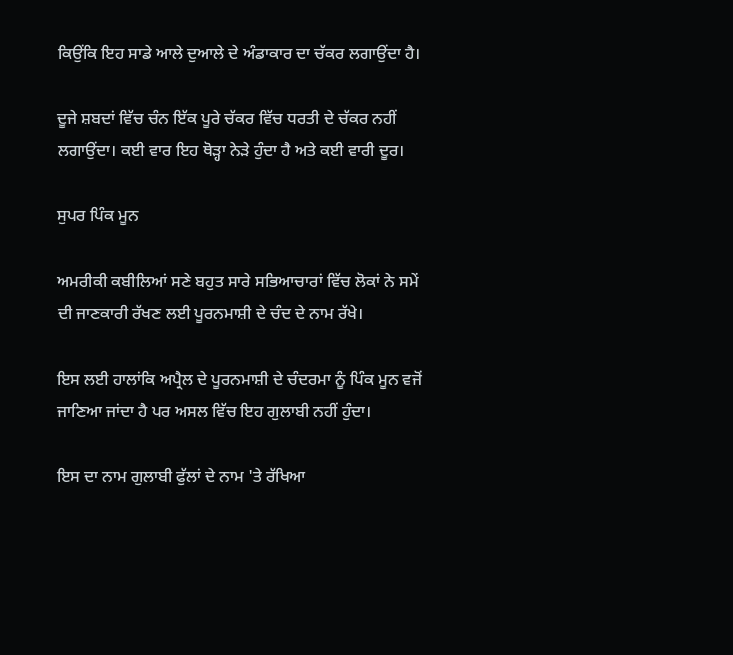ਕਿਉਂਕਿ ਇਹ ਸਾਡੇ ਆਲੇ ਦੁਆਲੇ ਦੇ ਅੰਡਾਕਾਰ ਦਾ ਚੱਕਰ ਲਗਾਉਂਦਾ ਹੈ।

ਦੂਜੇ ਸ਼ਬਦਾਂ ਵਿੱਚ ਚੰਨ ਇੱਕ ਪੂਰੇ ਚੱਕਰ ਵਿੱਚ ਧਰਤੀ ਦੇ ਚੱਕਰ ਨਹੀਂ ਲਗਾਉਂਦਾ। ਕਈ ਵਾਰ ਇਹ ਥੋੜ੍ਹਾ ਨੇੜੇ ਹੁੰਦਾ ਹੈ ਅਤੇ ਕਈ ਵਾਰੀ ਦੂਰ।

ਸੁਪਰ ਪਿੰਕ ਮੂਨ

ਅਮਰੀਕੀ ਕਬੀਲਿਆਂ ਸਣੇ ਬਹੁਤ ਸਾਰੇ ਸਭਿਆਚਾਰਾਂ ਵਿੱਚ ਲੋਕਾਂ ਨੇ ਸਮੇਂ ਦੀ ਜਾਣਕਾਰੀ ਰੱਖਣ ਲਈ ਪੂਰਨਮਾਸ਼ੀ ਦੇ ਚੰਦ ਦੇ ਨਾਮ ਰੱਖੇ।

ਇਸ ਲਈ ਹਾਲਾਂਕਿ ਅਪ੍ਰੈਲ ਦੇ ਪੂਰਨਮਾਸ਼ੀ ਦੇ ਚੰਦਰਮਾ ਨੂੰ ਪਿੰਕ ਮੂਨ ਵਜੋਂ ਜਾਣਿਆ ਜਾਂਦਾ ਹੈ ਪਰ ਅਸਲ ਵਿੱਚ ਇਹ ਗੁਲਾਬੀ ਨਹੀਂ ਹੁੰਦਾ।

ਇਸ ਦਾ ਨਾਮ ਗੁਲਾਬੀ ਫੁੱਲਾਂ ਦੇ ਨਾਮ 'ਤੇ ਰੱਖਿਆ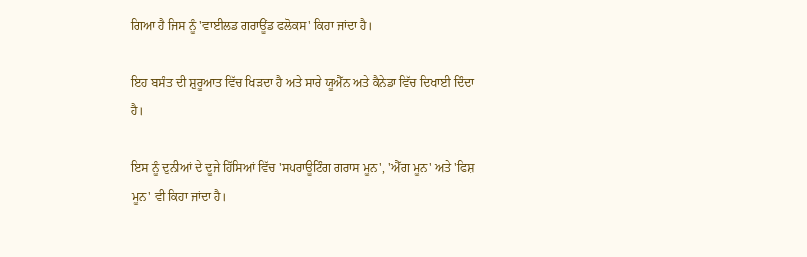ਗਿਆ ਹੈ ਜਿਸ ਨੂੰ 'ਵਾਈਲਡ ਗਰਾਊਂਡ ਫਲੋਕਸ' ਕਿਹਾ ਜਾਂਦਾ ਹੈ।

ਇਹ ਬਸੰਤ ਦੀ ਸ਼ੁਰੂਆਤ ਵਿੱਚ ਖਿੜਦਾ ਹੈ ਅਤੇ ਸਾਰੇ ਯੂਐੱਨ ਅਤੇ ਕੈਨੇਡਾ ਵਿੱਚ ਦਿਖਾਈ ਦਿੰਦਾ ਹੈ।

ਇਸ ਨੂੰ ਦੁਨੀਆਂ ਦੇ ਦੂਜੇ ਹਿੱਸਿਆਂ ਵਿੱਚ 'ਸਪਰਾਊਟਿੰਗ ਗਰਾਸ ਮੂਨ', 'ਐੱਗ ਮੂਨ' ਅਤੇ 'ਫਿਸ਼ ਮੂਨ' ਵੀ ਕਿਹਾ ਜਾਂਦਾ ਹੈ।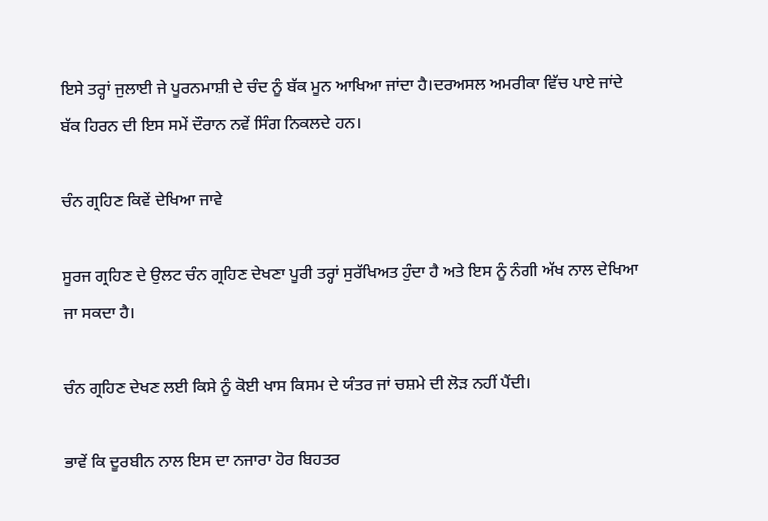ਇਸੇ ਤਰ੍ਹਾਂ ਜੁਲਾਈ ਜੇ ਪੂਰਨਮਾਸ਼ੀ ਦੇ ਚੰਦ ਨੂੰ ਬੱਕ ਮੂਨ ਆਖਿਆ ਜਾਂਦਾ ਹੈ।ਦਰਅਸਲ ਅਮਰੀਕਾ ਵਿੱਚ ਪਾਏ ਜਾਂਦੇ ਬੱਕ ਹਿਰਨ ਦੀ ਇਸ ਸਮੇਂ ਦੌਰਾਨ ਨਵੇਂ ਸਿੰਗ ਨਿਕਲਦੇ ਹਨ।

ਚੰਨ ਗ੍ਰਹਿਣ ਕਿਵੇਂ ਦੇਖਿਆ ਜਾਵੇ

ਸੂਰਜ ਗ੍ਰਹਿਣ ਦੇ ਉਲਟ ਚੰਨ ਗ੍ਰਹਿਣ ਦੇਖਣਾ ਪੂਰੀ ਤਰ੍ਹਾਂ ਸੁਰੱਖਿਅਤ ਹੁੰਦਾ ਹੈ ਅਤੇ ਇਸ ਨੂੰ ਨੰਗੀ ਅੱਖ ਨਾਲ ਦੇਖਿਆ ਜਾ ਸਕਦਾ ਹੈ।

ਚੰਨ ਗ੍ਰਹਿਣ ਦੇਖਣ ਲਈ ਕਿਸੇ ਨੂੰ ਕੋਈ ਖਾਸ ਕਿਸਮ ਦੇ ਯੰਤਰ ਜਾਂ ਚਸ਼ਮੇ ਦੀ ਲੋੜ ਨਹੀਂ ਪੈਂਦੀ।

ਭਾਵੇਂ ਕਿ ਦੂਰਬੀਨ ਨਾਲ ਇਸ ਦਾ ਨਜਾਰਾ ਹੋਰ ਬਿਹਤਰ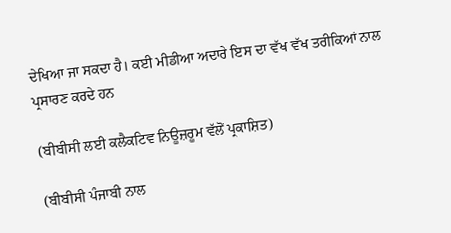ਦੇਖਿਆ ਜਾ ਸਕਦਾ ਹੈ। ਕਈ ਮੀਡੀਆ ਅਦਾਰੇ ਇਸ ਦਾ ਵੱਖ ਵੱਖ ਤਰੀਕਿਆਂ ਨਾਲ ਪ੍ਰਸਾਰਣ ਕਰਦੇ ਹਨ

(ਬੀਬੀਸੀ ਲਈ ਕਲੈਕਟਿਵ ਨਿਊਜ਼ਰੂਮ ਵੱਲੋਂ ਪ੍ਰਕਾਸ਼ਿਤ)

(ਬੀਬੀਸੀ ਪੰਜਾਬੀ ਨਾਲ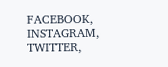FACEBOOK, INSTAGRAM, TWITTER,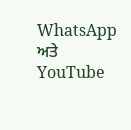WhatsApp ਅਤੇ YouTube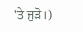'ਤੇ ਜੁੜੋ।)